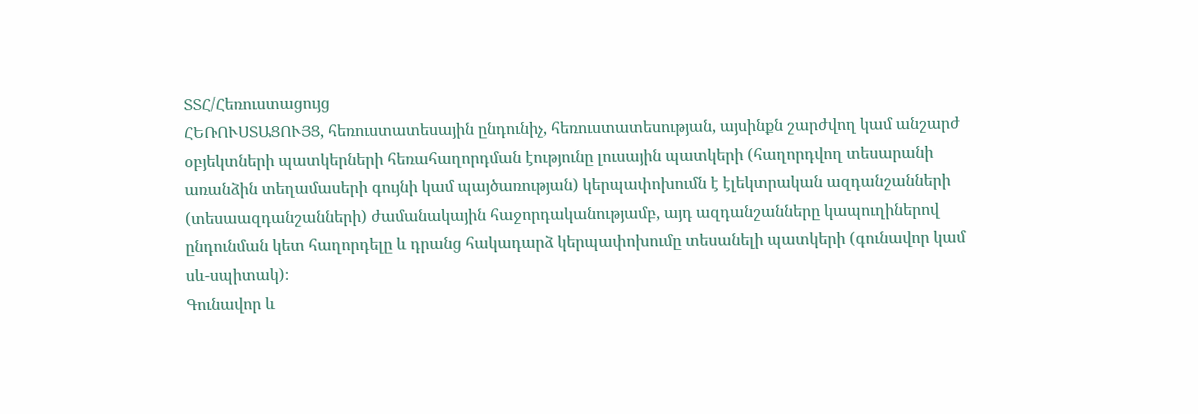ՏՏՀ/Հեռուստացույց
ՀԵՌՈՒՍՏԱՑՈՒՅՑ, հեռուստատեսային ընդունիչ, հեռուստատեսության, այսինքն շարժվող կամ անշարժ օբյեկտների պատկերների հեռահաղորդման էությունը լուսային պատկերի (հաղորդվող տեսարանի առանձին տեղամասերի գույնի կամ պայծառության) կերպափոխումն է էլեկտրական ազդանշանների (տեսաազդանշանների) ժամանակային հաջորդականությամբ, այդ ազդանշանները կապուղիներով ընդունման կետ հաղորդելը և դրանց հակադարձ կերպափոխումը տեսանելի պատկերի (գունավոր կամ սև-սպիտակ)։
Գունավոր և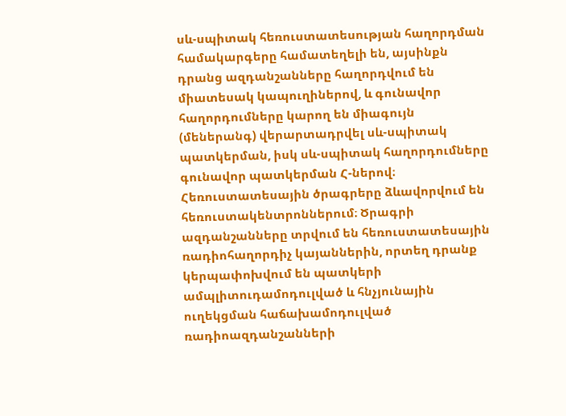սև-սպիտակ հեռուստատեսության հաղորդման համակարգերը համատեղելի են, այսինքն դրանց ազդանշանները հաղորդվում են միատեսակ կապուղիներով, և գունավոր հաղորդումները կարող են միագույն (մեներանգ) վերարտադրվել սև-սպիտակ պատկերման, իսկ սև-սպիտակ հաղորդումները գունավոր պատկերման Հ-ներով։
Հեռուստատեսային ծրագրերը ձևավորվում են հեռուստակենտրոններում։ Ծրագրի ազդանշանները տրվում են հեռուստատեսային ռադիոհաղորդիչ կայաններին, որտեղ դրանք կերպափոխվում են պատկերի ամպլիտուդամոդուլված և հնչյունային ուղեկցման հաճախամոդուլված ռադիոազդանշանների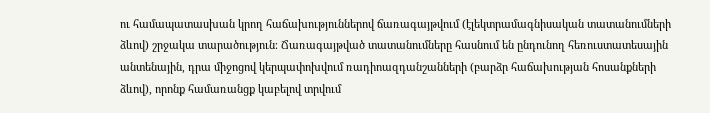ու համապատասխան կրող հաճախություններով ճառագայթվում (էլեկտրամագնիսական տատանումների ձևով) շրջակա տարածություն։ Ճառագայթված տատանումները հասնում են ընդունող հեռուստատեսային անտենային, դրա միջոցով կերպափոխվում ռադիոազդանշանների (բարձր հաճախության հոսանքների ձևով), որոնք համառանցք կաբելով տրվում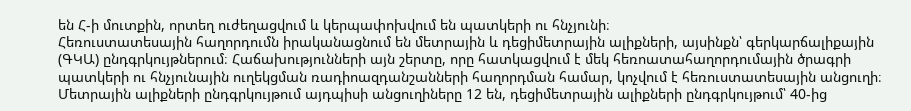են Հ-ի մուտքին, որտեղ ուժեղացվում և կերպափոխվում են պատկերի ու հնչյունի։
Հեռուստատեսային հաղորդումն իրականացնում են մետրային և դեցիմետրային ալիքների, այսինքն՝ գերկարճալիքային (ԳԿԱ) ընդգրկույթներում։ Հաճախությունների այն շերտը, որը հատկացվում է մեկ հեռոատահաղորդումային ծրագրի պատկերի ու հնչյունային ուղեկցման ռադիոազդանշանների հաղորդման համար, կոչվում է հեռուստատեսային անցուղի։ Մետրային ալիքների ընդգրկույթում այդպիսի անցուղիները 12 են, դեցիմետրային ալիքների ընդգրկույթում՝ 40-ից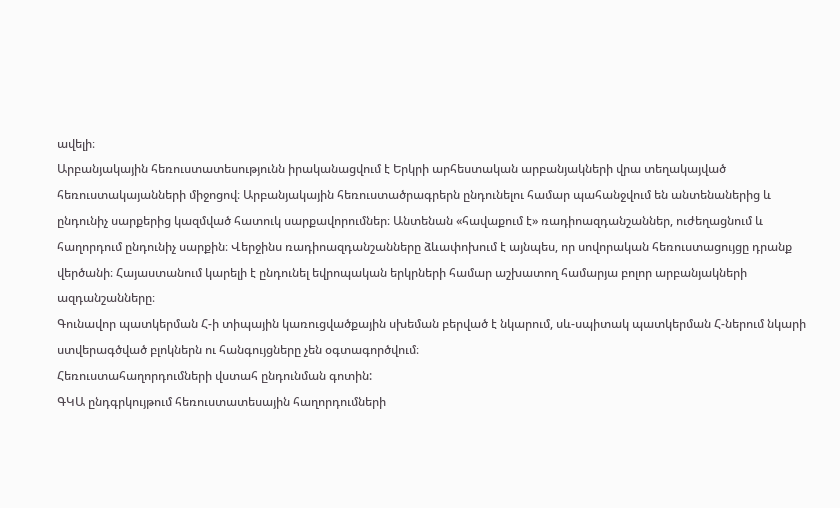ավելի։
Արբանյակային հեռուստատեսությունն իրականացվում է Երկրի արհեստական արբանյակների վրա տեղակայված հեռուստակայանների միջոցով։ Արբանյակային հեռուստածրագրերն ընդունելու համար պահանջվում են անտենաներից և ընդունիչ սարքերից կազմված հատուկ սարքավորումներ։ Անտենան «հավաքում է» ռադիոազդանշաններ, ուժեղացնում և հաղորդում ընդունիչ սարքին։ Վերջինս ռադիոազդանշանները ձևափոխում է այնպես, որ սովորական հեռուստացույցը դրանք վերծանի։ Հայաստանում կարելի է ընդունել եվրոպական երկրների համար աշխատող համարյա բոլոր արբանյակների ազդանշանները։
Գունավոր պատկերման Հ-ի տիպային կառուցվածքային սխեման բերված է նկարում, սև-սպիտակ պատկերման Հ-ներում նկարի ստվերագծված բլոկներն ու հանգույցները չեն օգտագործվում։
Հեռուստահաղորդումների վստահ ընդունման գոտին:
ԳԿԱ ընդգրկույթում հեռուստատեսային հաղորդումների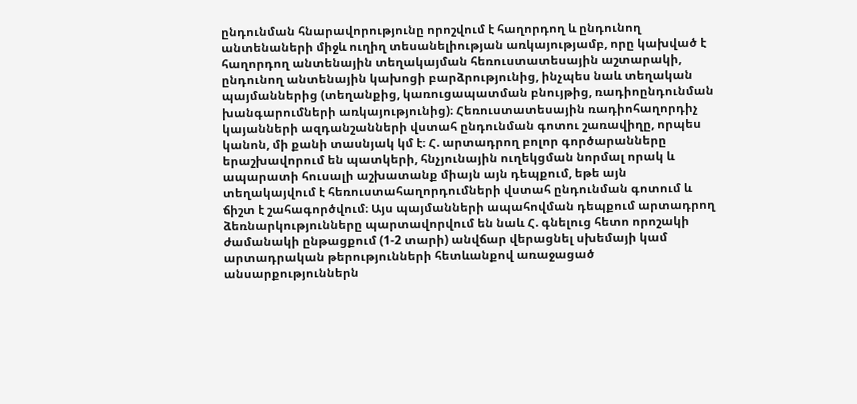ընդունման հնարավորությունը որոշվում է հաղորդող և ընդունող անտենաների միջև ուղիղ տեսանելիության առկայությամբ, որը կախված է հաղորդող անտենային տեղակայման հեռուստատեսային աշտարակի, ընդունող անտենային կախոցի բարձրությունից, ինչպես նաև տեղական պայմաններից (տեղանքից, կառուցապատման բնույթից, ռադիոընդունման խանգարումների առկայությունից)։ Հեռուստատեսային ռադիոհաղորդիչ կայանների ազդանշանների վստահ ընդունման գոտու շառավիղը, որպես կանոն, մի քանի տասնյակ կմ է։ Հ. արտադրող բոլոր գործարանները երաշխավորում են պատկերի, հնչյունային ուղեկցման նորմալ որակ և ապարատի հուսալի աշխատանք միայն այն դեպքում, եթե այն տեղակայվում է հեռուստահաղորդումների վստահ ընդունման գոտում և ճիշտ է շահագործվում։ Այս պայմանների ապահովման դեպքում արտադրող ձեռնարկությունները պարտավորվում են նաև Հ. գնելուց հետո որոշակի ժամանակի ընթացքում (1-2 տարի) անվճար վերացնել սխեմայի կամ արտադրական թերությունների հետևանքով առաջացած անսարքություններն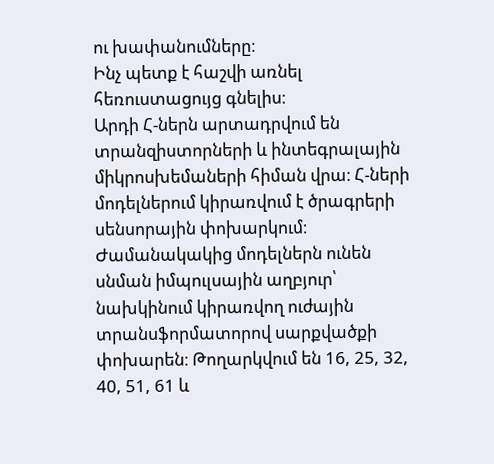ու խափանումները։
Ինչ պետք է հաշվի առնել հեռուստացույց գնելիս։
Արդի Հ-ներն արտադրվում են տրանզիստորների և ինտեգրալային միկրոսխեմաների հիման վրա։ Հ-ների մոդելներում կիրառվում է ծրագրերի սենսորային փոխարկում։ Ժամանակակից մոդելներն ունեն սնման իմպուլսային աղբյուր՝ նախկինում կիրառվող ուժային տրանսֆորմատորով սարքվածքի փոխարեն։ Թողարկվում են 16, 25, 32, 40, 51, 61 և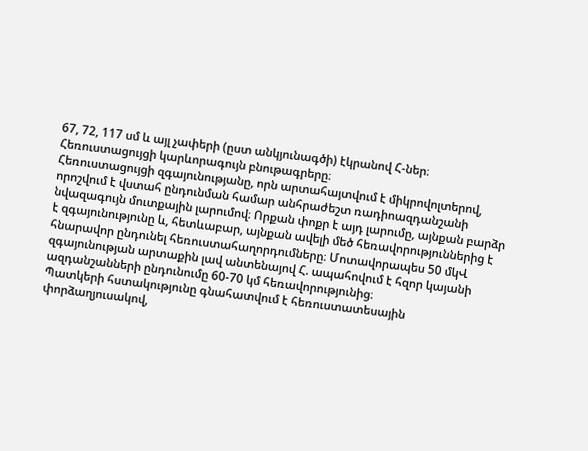67, 72, 117 սմ և այլ չափերի (ըստ անկյունագծի) էկրանով Հ-ներ։
Հեռուստացույցի կարևորագույն բնութագրերը։
Հեռուստացույցի զգայունությանը, որն արտահայտվում է միկրովոլտերով, որոշվում է վստահ ընդունման համար անհրաժեշտ ռադիոազդանշանի նվազագույն մուտքային լարումով։ Որքան փոքր է այդ լարումը, այնքան բարձր է զգայունությունը և, հետևաբար, այնքան ավելի մեծ հեռավորություններից է հնարավոր ընդունել հեռուստահաղորդումները։ Մոտավորապես 50 մկՎ զգայունության արտաքին լավ անտենայով Հ. ապահովում է հզոր կայանի ազդանշանների ընդունումը 60-70 կմ հեռավորությունից։
Պատկերի հստակությունը գնահատվում է հեռուստատեսային փորձաղյուսակով,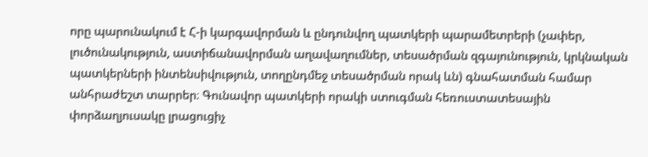որը պարունակում է Հ-ի կարգավորման և ընդունվող պատկերի պարամետրերի (չափեր, լուծունակություն, աստիճանավորման աղավաղումներ, տեսածրման զգայունություն, կրկնական պատկերների ինտենսիվություն, տողընդմեջ տեսածրման որակ ևն) գնահատման համար անհրաժեշտ տարրեր։ Գունավոր պատկերի որակի ստուգման հեռուստատեսային փորձաղյուսակը լրացուցիչ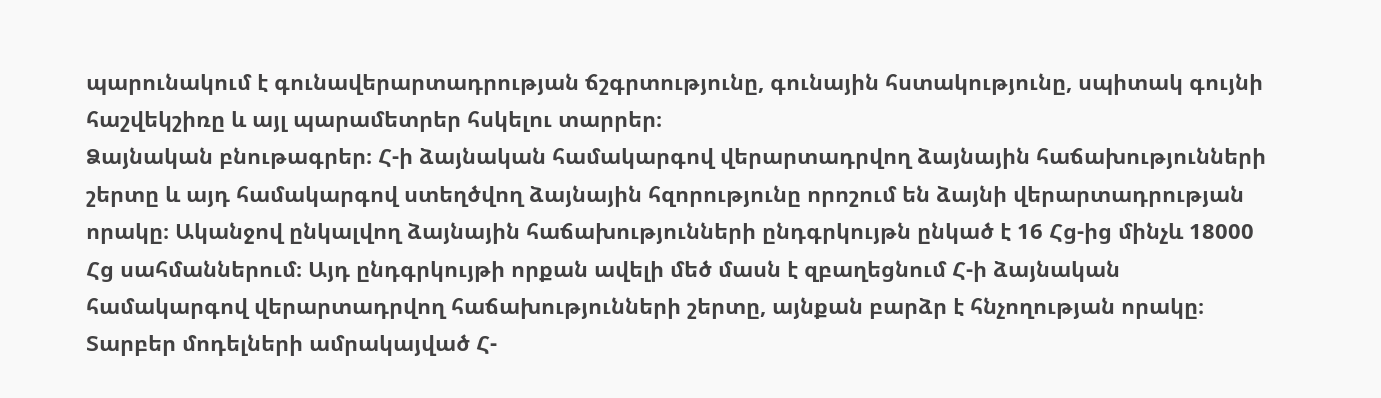պարունակում է գունավերարտադրության ճշգրտությունը, գունային հստակությունը, սպիտակ գույնի հաշվեկշիռը և այլ պարամետրեր հսկելու տարրեր։
Ձայնական բնութագրեր։ Հ-ի ձայնական համակարգով վերարտադրվող ձայնային հաճախությունների շերտը և այդ համակարգով ստեղծվող ձայնային հզորությունը որոշում են ձայնի վերարտադրության որակը։ Ականջով ընկալվող ձայնային հաճախությունների ընդգրկույթն ընկած է 16 Հց-ից մինչև 18000 Հց սահմաններում։ Այդ ընդգրկույթի որքան ավելի մեծ մասն է զբաղեցնում Հ-ի ձայնական համակարգով վերարտադրվող հաճախությունների շերտը, այնքան բարձր է հնչողության որակը։
Տարբեր մոդելների ամրակայված Հ-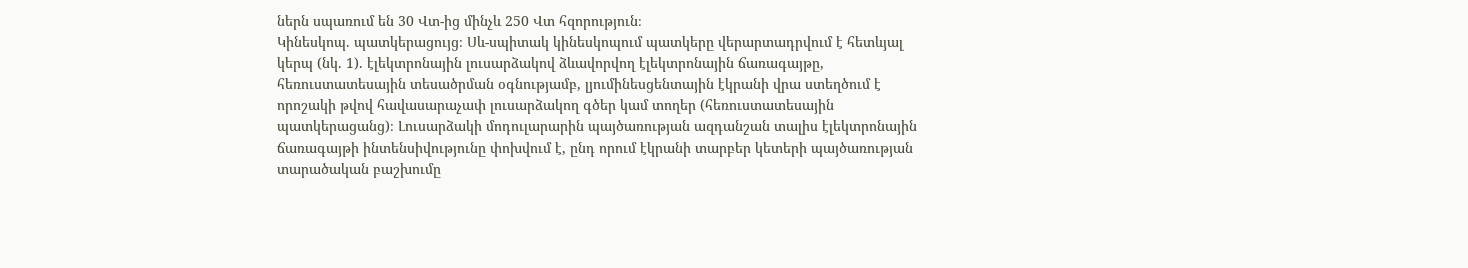ներն սպառում են 30 Վտ-ից մինչև 250 Վտ հզորություն։
Կինեսկոպ. պատկերացույց։ Սև-սպիտակ կինեսկոպում պատկերը վերարտադրվում է հետևյալ կերպ (նկ. 1). էլեկտրոնային լուսարձակով ձևավորվող էլեկտրոնային ճառագայթը, հեռուստատեսային տեսածրման օգնությամբ, լյումինեսցենտային էկրանի վրա ստեղծում է որոշակի թվով հավասարաչափ լուսարձակող գծեր կամ տողեր (հեռուստատեսային պատկերացանց)։ Լուսարձակի մոդուլարարին պայծառության ազդանշան տալիս էլեկտրոնային ճառագայթի ինտենսիվությունը փոխվում է, ընդ որում էկրանի տարբեր կետերի պայծառության տարածական բաշխումը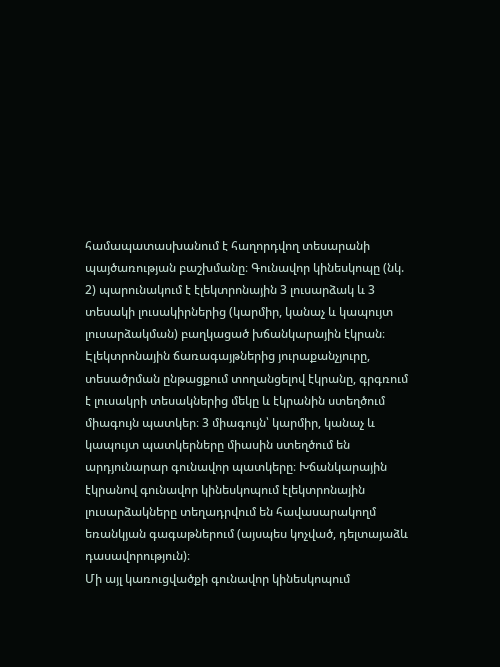համապատասխանում է հաղորդվող տեսարանի պայծառության բաշխմանը։ Գունավոր կինեսկոպը (նկ. 2) պարունակում է էլեկտրոնային 3 լուսարձակ և 3 տեսակի լուսակիրներից (կարմիր, կանաչ և կապույտ լուսարձակման) բաղկացած խճանկարային էկրան։ Էլեկտրոնային ճառագայթներից յուրաքանչյուրը, տեսածրման ընթացքում տողանցելով էկրանը, գրգռում է լուսակրի տեսակներից մեկը և էկրանին ստեղծում միագույն պատկեր։ 3 միագույն՝ կարմիր, կանաչ և կապույտ պատկերները միասին ստեղծում են արդյունարար գունավոր պատկերը։ Խճանկարային էկրանով գունավոր կինեսկոպում էլեկտրոնային լուսարձակները տեղադրվում են հավասարակողմ եռանկյան գագաթներում (այսպես կոչված, դելտայաձև դասավորություն)։
Մի այլ կառուցվածքի գունավոր կինեսկոպում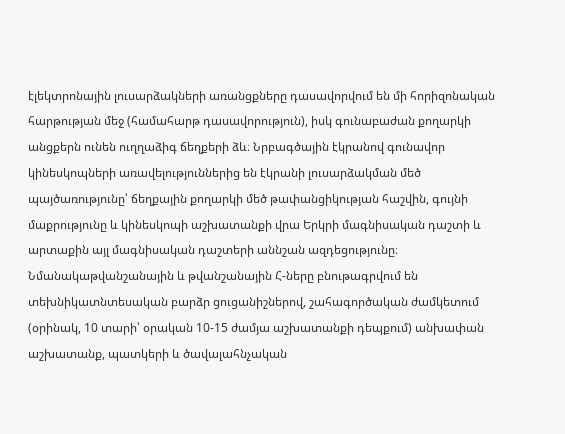էլեկտրոնային լուսարձակների առանցքները դասավորվում են մի հորիզոնական հարթության մեջ (համահարթ դասավորություն), իսկ գունաբաժան քողարկի անցքերն ունեն ուղղաձիգ ճեղքերի ձև։ Նրբագծային էկրանով գունավոր կինեսկոպների առավելություններից են էկրանի լուսարձակման մեծ պայծառությունը՝ ճեղքային քողարկի մեծ թափանցիկության հաշվին, գույնի մաքրությունը և կինեսկոպի աշխատանքի վրա Երկրի մագնիսական դաշտի և արտաքին այլ մագնիսական դաշտերի աննշան ազդեցությունը։
Նմանակաթվանշանային և թվանշանային Հ-ները բնութագրվում են տեխնիկատնտեսական բարձր ցուցանիշներով, շահագործական ժամկետում (օրինակ, 10 տարի՝ օրական 10-15 ժամյա աշխատանքի դեպքում) անխափան աշխատանք, պատկերի և ծավալահնչական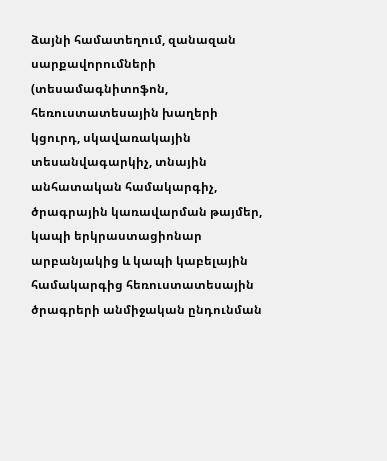ձայնի համատեղում, զանազան սարքավորումների (տեսամագնիտոֆոն, հեռուստատեսային խաղերի կցուրդ, սկավառակային տեսանվագարկիչ, տնային անհատական համակարգիչ, ծրագրային կառավարման թայմեր, կապի երկրաստացիոնար արբանյակից և կապի կաբելային համակարգից հեռուստատեսային ծրագրերի անմիջական ընդունման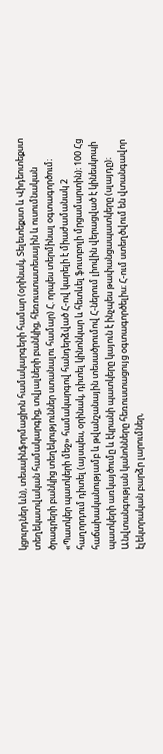կցուրդներ ևն), տեսաինֆորմացիոն համակարգերի համար (օրինակ, Տելետեքստ և Վիդեոտեքստ տեղեկատվական համակարգից, տվյալների բանկից, հեռուստատեսային և ուսումնական ծրագրերի բանկից տեղեկություններ ստանալու համար) Հ. որպես տերմինալ օգտագործում։ «Պատկեր պատկերի մեջ» համակարգով հանդերձված Հ-ով կարելի է միաժամանակ 2 հաղորդում դիտել (այսպես, օրինակ, դիտել կինոնկար և հետևել ֆուտբոլի մրցամարտին)։ 100 Հց հաճախականությամբ և թվանշանային տեսածրումով Հ-ներում լիովին վերացված է կինեսկոպի պատկերի առկայծումը և էկրանի պատկերը կայուն է ինչպես թափանցապատկերը (սլայդը)։
Անվտանգության կանոնները հեռուստացույց օգտագործելիս։ Հ-ում ստեղծվում են վտանգավոր էլեկտրական բարձր լարումներ,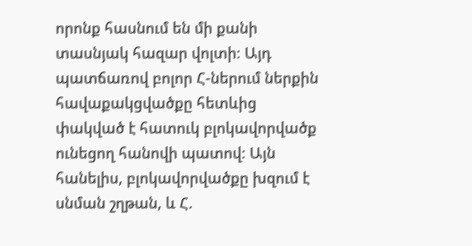որոնք հասնում են մի քանի տասնյակ հազար վոլտի։ Այդ պատճառով բոլոր Հ-ներում ներքին հավաքակցվածքը հետևից փակված է հատուկ բլոկավորվածք ունեցող հանովի պատով։ Այն հանելիս, բլոկավորվածքը խզում է սնման շղթան, և Հ.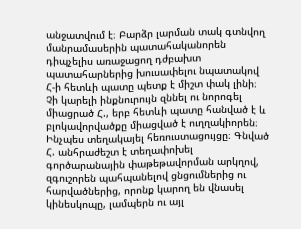անջատվում է։ Բարձր լարման տակ գտնվող մանրամասերին պատահականորեն դիպչելիս առաջացող դժբախտ պատահարներից խուսափելու նպատակով Հ-ի հետևի պատը պետք է միշտ փակ լինի։ Չի կարելի ինքնուրույն զննել ու նորոգել միացրած Հ., երբ հետևի պատը հանված է և բլոկավորվածքը միացված է ուղղակիորեն։
Ինչպես տեղակայել հեռուստացույցը։ Գնված Հ. անհրաժեշտ է տեղափոխել գործարանային փաթեթավորման արկղով, զգուշորեն պահպանելով ցնցումներից ու հարվածներից, որոնք կարող են վնասել կինեսկոպը, լամպերն ու այլ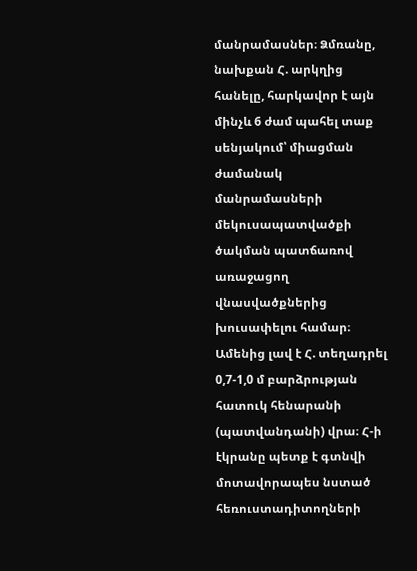մանրամասներ։ Ձմռանը, նախքան Հ. արկղից հանելը, հարկավոր է այն մինչև 6 ժամ պահել տաք սենյակում՝ միացման ժամանակ մանրամասների մեկուսապատվածքի ծակման պատճառով առաջացող վնասվածքներից խուսափելու համար։
Ամենից լավ է Հ. տեղադրել 0,7-1,0 մ բարձրության հատուկ հենարանի (պատվանդանի) վրա։ Հ-ի էկրանը պետք է գտնվի մոտավորապես նստած հեռուստադիտողների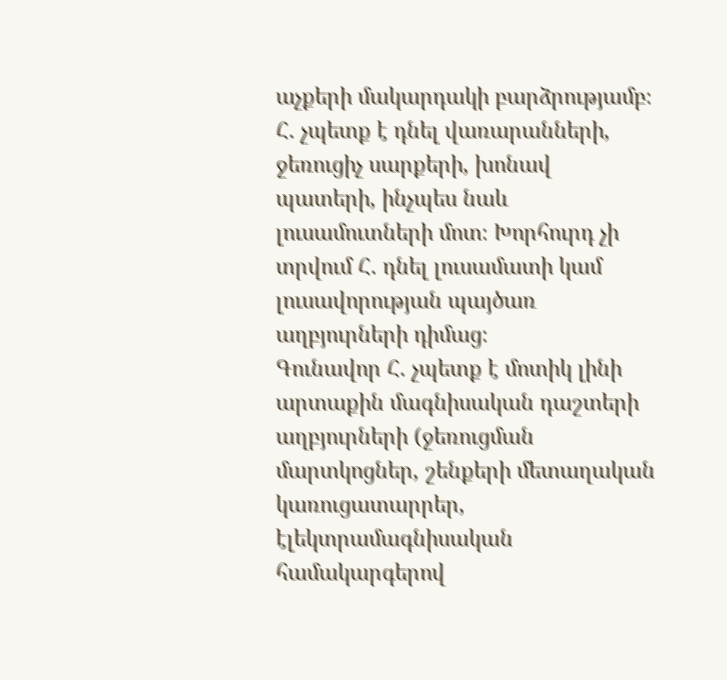աչքերի մակարդակի բարձրությամբ։ Հ. չպետք է դնել վառարանների, ջեռուցիչ սարքերի, խոնավ պատերի, ինչպես նաև լուսամուտների մոտ։ Խորհուրդ չի տրվում Հ. դնել լուսամատի կամ լուսավորության պայծառ աղբյուրների դիմաց։
Գունավոր Հ. չպետք է մոտիկ լինի արտաքին մագնիսական դաշտերի աղբյուրների (ջեռուցման մարտկոցներ, շենքերի մետաղական կառուցատարրեր, էլեկտրամագնիսական համակարգերով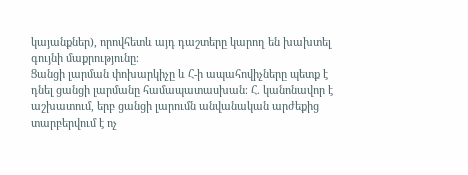կայանքներ), որովհետև այդ դաշտերը կարող են խախտել գույնի մաքրությունը։
Ցանցի լարման փոխարկիչը և Հ-ի ապահովիչները պետք է դնել ցանցի լարմանը համապատասխան։ Հ. կանոնավոր է աշխատում, երբ ցանցի լարումն անվանական արժեքից տարբերվում է ոչ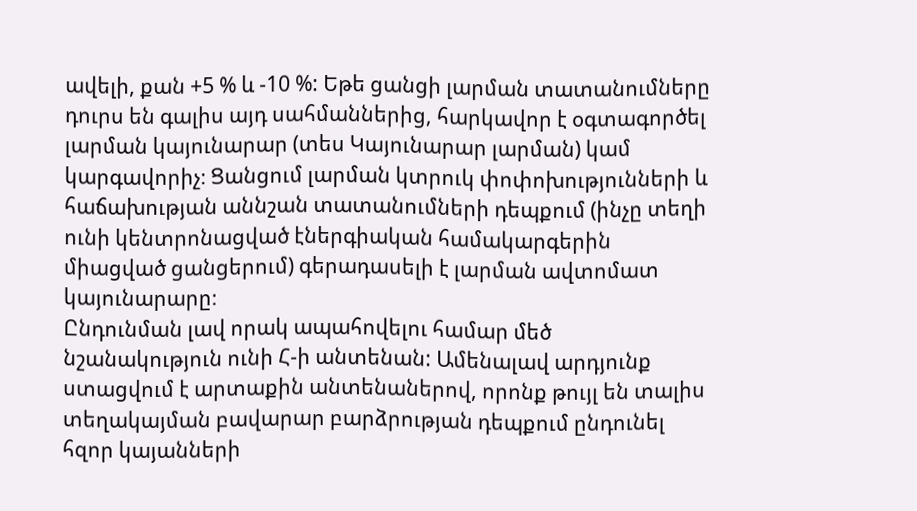ավելի, քան +5 % և -10 %: Եթե ցանցի լարման տատանումները դուրս են գալիս այդ սահմաններից, հարկավոր է օգտագործել լարման կայունարար (տես Կայունարար լարման) կամ կարգավորիչ։ Ցանցում լարման կտրուկ փոփոխությունների և հաճախության աննշան տատանումների դեպքում (ինչը տեղի ունի կենտրոնացված էներգիական համակարգերին միացված ցանցերում) գերադասելի է լարման ավտոմատ կայունարարը։
Ընդունման լավ որակ ապահովելու համար մեծ նշանակություն ունի Հ-ի անտենան: Ամենալավ արդյունք ստացվում է արտաքին անտենաներով, որոնք թույլ են տալիս տեղակայման բավարար բարձրության դեպքում ընդունել հզոր կայանների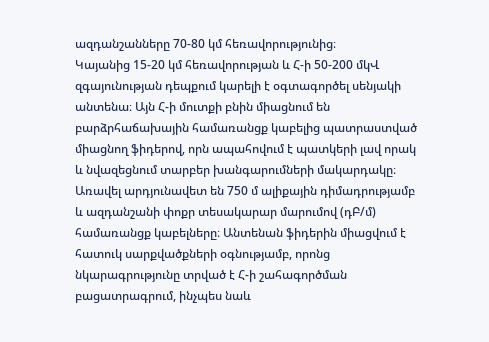ազդանշանները 70-80 կմ հեռավորությունից։
Կայանից 15-20 կմ հեռավորության և Հ-ի 50-200 մկՎ զգայունության դեպքում կարելի է օգտագործել սենյակի անտենա։ Այն Հ-ի մուտքի բնին միացնում են բարձրհաճախային համառանցք կաբելից պատրաստված միացնող ֆիդերով, որն ապահովում է պատկերի լավ որակ և նվազեցնում տարբեր խանգարումների մակարդակը։ Առավել արդյունավետ են 750 մ ալիքային դիմադրությամբ և ազդանշանի փոքր տեսակարար մարումով (դԲ/մ) համառանցք կաբելները։ Անտենան ֆիդերին միացվում է հատուկ սարքվածքների օգնությամբ, որոնց նկարագրությունը տրված է Հ-ի շահագործման բացատրագրում, ինչպես նաև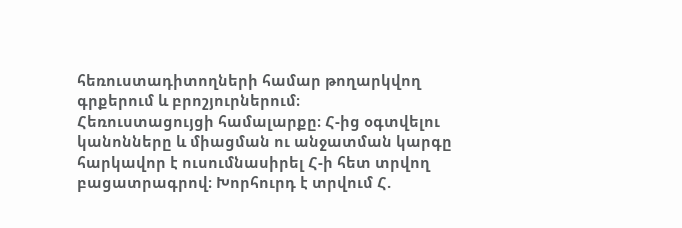հեռուստադիտողների համար թողարկվող գրքերում և բրոշյուրներում։
Հեռուստացույցի համալարքը։ Հ-ից օգտվելու կանոնները և միացման ու անջատման կարգը հարկավոր է ուսումնասիրել Հ-ի հետ տրվող բացատրագրով։ Խորհուրդ է տրվում Հ.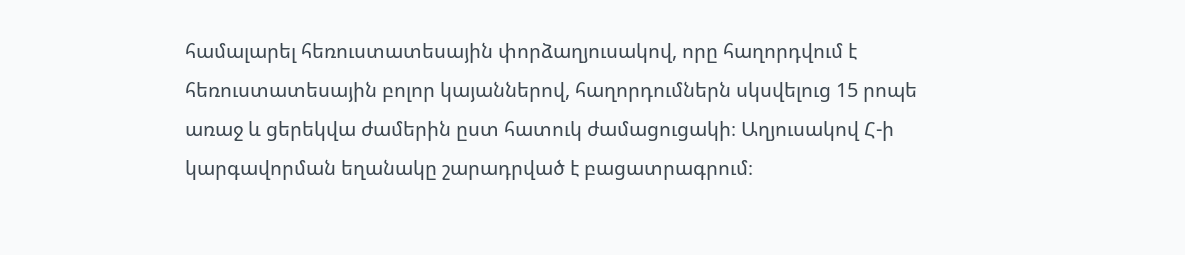համալարել հեռուստատեսային փորձաղյուսակով, որը հաղորդվում է հեռուստատեսային բոլոր կայաններով, հաղորդումներն սկսվելուց 15 րոպե առաջ և ցերեկվա ժամերին ըստ հատուկ ժամացուցակի։ Աղյուսակով Հ-ի կարգավորման եղանակը շարադրված է բացատրագրում։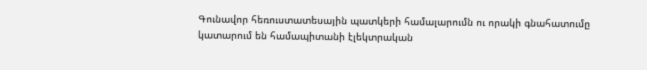Գունավոր հեռուստատեսային պատկերի համալարումն ու որակի գնահատումը կատարում են համապիտանի էլեկտրական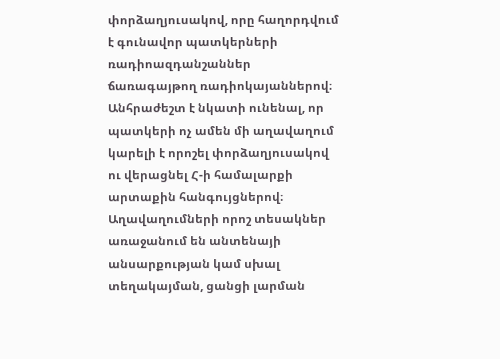փորձաղյուսակով, որը հաղորդվում է գունավոր պատկերների ռադիոազդանշաններ ճառագայթող ռադիոկայաններով։
Անհրաժեշտ է նկատի ունենալ, որ պատկերի ոչ ամեն մի աղավաղում կարելի է որոշել փորձաղյուսակով ու վերացնել Հ-ի համալարքի արտաքին հանգույցներով։ Աղավաղումների որոշ տեսակներ առաջանում են անտենայի անսարքության կամ սխալ տեղակայման, ցանցի լարման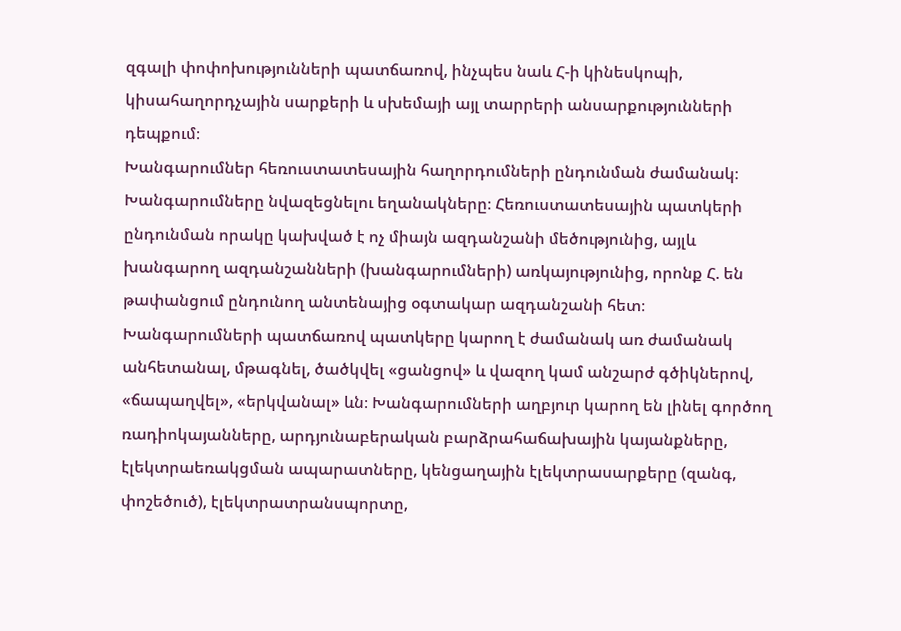զգալի փոփոխությունների պատճառով, ինչպես նաև Հ-ի կինեսկոպի, կիսահաղորդչային սարքերի և սխեմայի այլ տարրերի անսարքությունների դեպքում։
Խանգարումներ հեռուստատեսային հաղորդումների ընդունման ժամանակ։ Խանգարումները նվազեցնելու եղանակները։ Հեռուստատեսային պատկերի ընդունման որակը կախված է ոչ միայն ազդանշանի մեծությունից, այլև խանգարող ազդանշանների (խանգարումների) առկայությունից, որոնք Հ. են թափանցում ընդունող անտենայից օգտակար ազդանշանի հետ։ Խանգարումների պատճառով պատկերը կարող է ժամանակ առ ժամանակ անհետանալ, մթագնել, ծածկվել «ցանցով» և վազող կամ անշարժ գծիկներով, «ճապաղվել», «երկվանալ» ևն։ Խանգարումների աղբյուր կարող են լինել գործող ռադիոկայանները, արդյունաբերական բարձրահաճախային կայանքները, էլեկտրաեռակցման ապարատները, կենցաղային էլեկտրասարքերը (զանգ, փոշեծուծ), էլեկտրատրանսպորտը,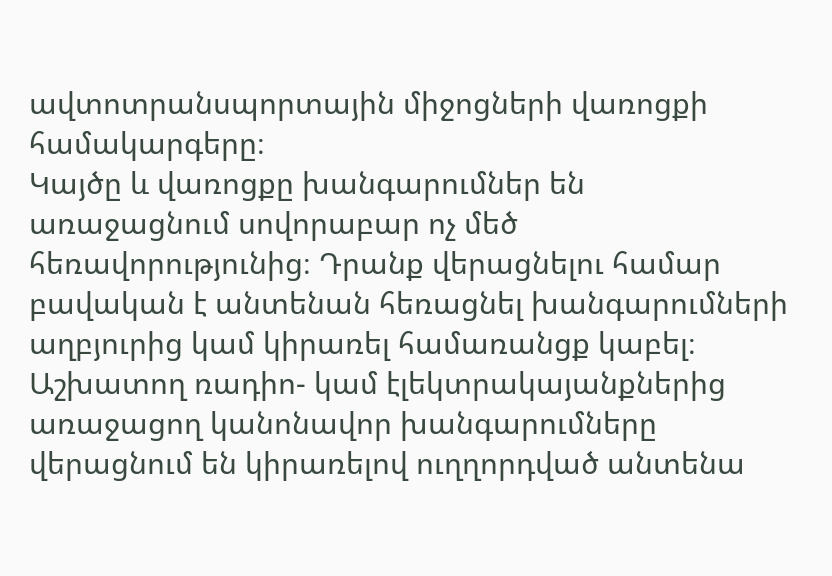ավտոտրանսպորտային միջոցների վառոցքի համակարգերը։
Կայծը և վառոցքը խանգարումներ են առաջացնում սովորաբար ոչ մեծ հեռավորությունից։ Դրանք վերացնելու համար բավական է անտենան հեռացնել խանգարումների աղբյուրից կամ կիրառել համառանցք կաբել։ Աշխատող ռադիո- կամ էլեկտրակայանքներից առաջացող կանոնավոր խանգարումները վերացնում են կիրառելով ուղղորդված անտենա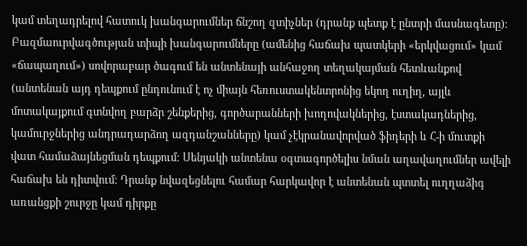կամ տեղադրելով հատուկ խանգարումներ ճնշող զտիչներ (դրանք պետք է ընտրի մասնագետը)։ Բազմաուրվագծության տիպի խանգարումները (ամենից հաճախ պատկերի «երկվացում» կամ «ճապաղում») սովորաբար ծագում են անտենայի անհաջող տեղակայման հետևանքով (անտենան այդ դեպքում ընդունում է ոչ միայն հեռուստակենտրոնից եկող ուղիղ, այլև մոտակայքում գտնվող բարձր շենքերից, գործարանների խողովակներից, էստակադներից, կամուրջներից անդրադարձող ազդանշանները) կամ չէկրանավորված ֆիդերի և Հ-ի մուտքի վատ համաձայնեցման դեպքում։ Սենյակի անտենա օգտագործելիս նման աղավաղումներ ավելի հաճախ են դիտվում։ Դրանք նվազեցնելու համար հարկավոր է անտենան պտտել ուղղաձիգ առանցքի շուրջը կամ դիրքը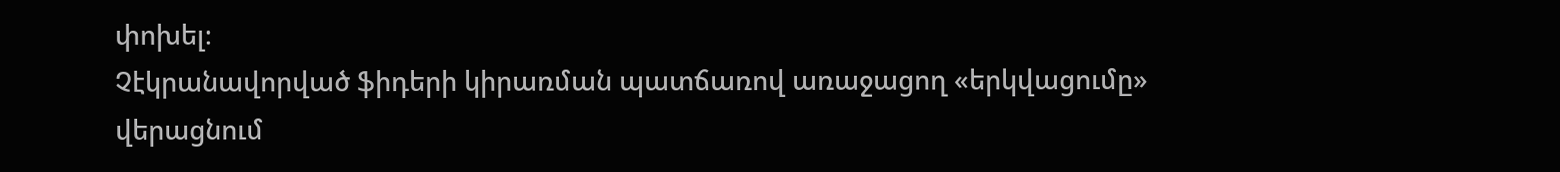փոխել։
Չէկրանավորված ֆիդերի կիրառման պատճառով առաջացող «երկվացումը» վերացնում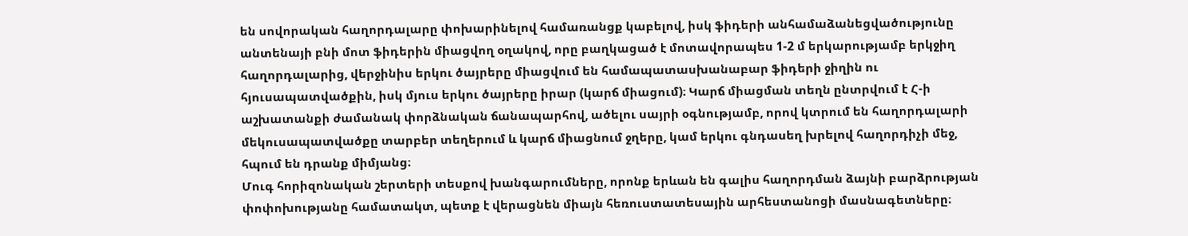են սովորական հաղորդալարը փոխարինելով համառանցք կաբելով, իսկ ֆիդերի անհամաձանեցվածությունը անտենայի բնի մոտ ֆիդերին միացվող օղակով, որը բաղկացած է մոտավորապես 1-2 մ երկարությամբ երկջիղ հաղորդալարից, վերջինիս երկու ծայրերը միացվում են համապատասխանաբար ֆիդերի ջիղին ու հյուսապատվածքին, իսկ մյուս երկու ծայրերը իրար (կարճ միացում)։ Կարճ միացման տեղն ընտրվում է Հ-ի աշխատանքի ժամանակ փորձնական ճանապարհով, ածելու սայրի օգնությամբ, որով կտրում են հաղորդալարի մեկուսապատվածքը տարբեր տեղերում և կարճ միացնում ջղերը, կամ երկու գնդասեղ խրելով հաղորդիչի մեջ, հպում են դրանք միմյանց։
Մուգ հորիզոնական շերտերի տեսքով խանգարումները, որոնք երևան են գալիս հաղորդման ձայնի բարձրության փոփոխությանը համատակտ, պետք է վերացնեն միայն հեռուստատեսային արհեստանոցի մասնագետները։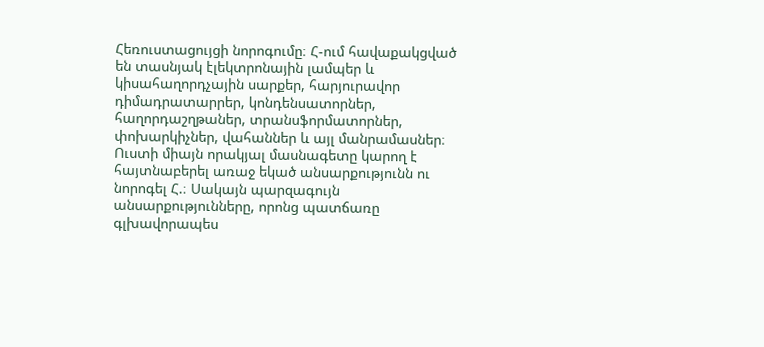Հեռուստացույցի նորոգումը։ Հ-ում հավաքակցված են տասնյակ էլեկտրոնային լամպեր և կիսահաղորդչային սարքեր, հարյուրավոր դիմադրատարրեր, կոնդենսատորներ, հաղորդաշղթաներ, տրանսֆորմատորներ, փոխարկիչներ, վահաններ և այլ մանրամասներ։ Ուստի միայն որակյալ մասնագետը կարող է հայտնաբերել առաջ եկած անսարքությունն ու նորոգել Հ.։ Սակայն պարզագույն անսարքությունները, որոնց պատճառը գլխավորապես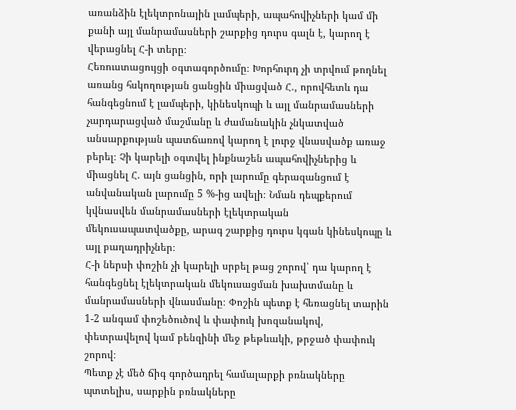առանձին էլեկտրոնային լամպերի, ապահովիչների կամ մի քանի այլ մանրամասների շարքից դուրս գալն է, կարող է վերացնել Հ-ի տերը։
Հեռուստացույցի օգտագործումը։ Խորհուրդ չի տրվում թողնել առանց հսկողության ցանցին միացված Հ., որովհետև դա հանգեցնում է լամպերի, կինեսկոպի և այլ մանրամասների չարդարացված մաշմանը և ժամանակին չնկատված անսարքության պատճառով կարող է լուրջ վնասվածք առաջ բերել։ Չի կարելի օգտվել ինքնաշեն ապահովիչներից և միացնել Հ. այն ցանցին, որի լարումը գերազանցում է անվանական լարումը 5 %-ից ավելի։ Նման դեպքերում կվնասվեն մանրամասների էլեկտրական մեկուսապատվածքը, արագ շարքից դուրս կգան կինեսկոպը և այլ բաղադրիչներ։
Հ-ի ներսի փոշին չի կարելի սրբել թաց շորով՝ դա կարող է հանգեցնել էլեկտրական մեկուսացման խախտմանը և մանրամասների վնասմանը։ Փոշին պետք է հեռացնել տարին 1-2 անգամ փոշեծուծով և փափուկ խոզանակով, փետրավելով կամ բենզինի մեջ թեթևակի, թրջած փափուկ շորով։
Պետք չէ մեծ ճիգ գործադրել համալարքի բռնակները պտտելիս, սարքին բռնակները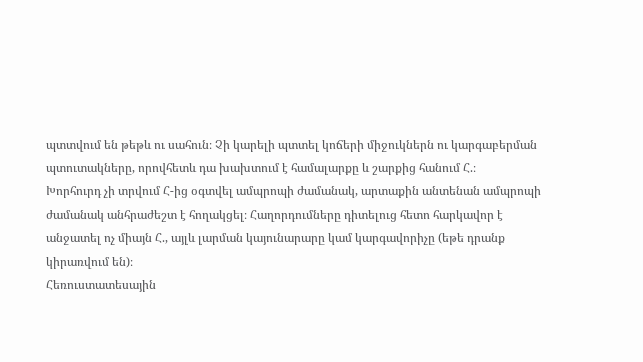պտտվում են թեթև ու սահուն։ Չի կարելի պտտել կոճերի միջուկներն ու կարգաբերման պտուտակները, որովհետև դա խախտում է համալարքը և շարքից հանում Հ.։
Խորհուրդ չի տրվում Հ-ից օգտվել ամպրոպի ժամանակ, արտաքին անտենան ամպրոպի ժամանակ անհրաժեշտ է հողակցել։ Հաղորդումները դիտելուց հետո հարկավոր է անջատել ոչ միայն Հ., այլև լարման կայունարարը կամ կարգավորիչը (եթե դրանք կիրառվում են)։
Հեռուստատեսային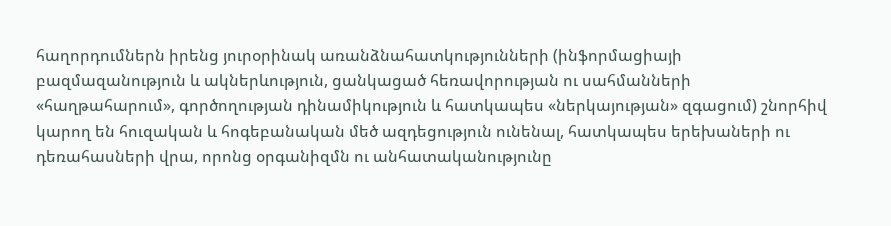հաղորդումներն իրենց յուրօրինակ առանձնահատկությունների (ինֆորմացիայի բազմազանություն և ակներևություն, ցանկացած հեռավորության ու սահմանների «հաղթահարում», գործողության դինամիկություն և հատկապես «ներկայության» զգացում) շնորհիվ կարող են հուզական և հոգեբանական մեծ ազդեցություն ունենալ, հատկապես երեխաների ու դեռահասների վրա, որոնց օրգանիզմն ու անհատականությունը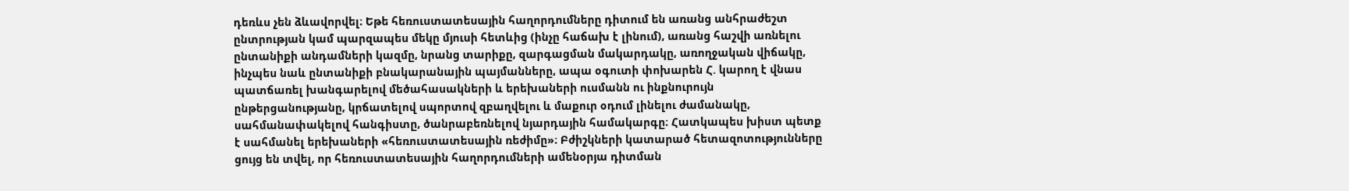դեռևս չեն ձևավորվել։ Եթե հեռուստատեսային հաղորդումները դիտում են առանց անհրաժեշտ ընտրության կամ պարզապես մեկը մյուսի հետևից (ինչը հաճախ է լինում), առանց հաշվի առնելու ընտանիքի անդամների կազմը, նրանց տարիքը, զարգացման մակարդակը, առողջական վիճակը, ինչպես նաև ընտանիքի բնակարանային պայմանները, ապա օգուտի փոխարեն Հ. կարող է վնաս պատճառել խանգարելով մեծահասակների և երեխաների ուսմանն ու ինքնուրույն ընթերցանությանը, կրճատելով սպորտով զբաղվելու և մաքուր օդում լինելու ժամանակը, սահմանափակելով հանգիստը, ծանրաբեռնելով նյարդային համակարգը։ Հատկապես խիստ պետք է սահմանել երեխաների «հեռուստատեսային ռեժիմը»։ Բժիշկների կատարած հետազոտությունները ցույց են տվել, որ հեռուստատեսային հաղորդումների ամենօրյա դիտման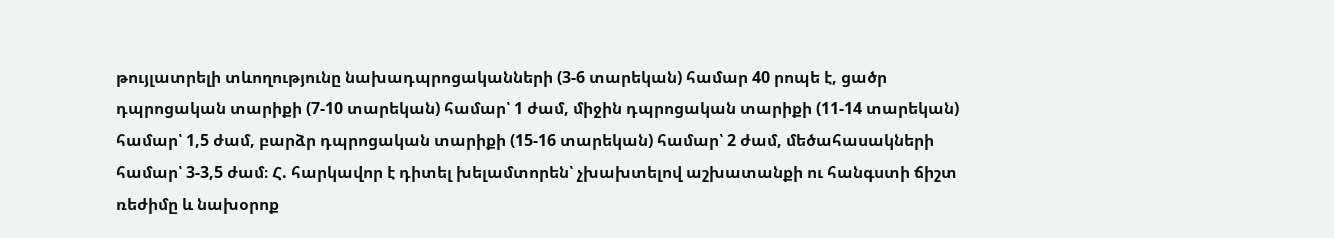թույլատրելի տևողությունը նախադպրոցականների (3-6 տարեկան) համար 40 րոպե է, ցածր դպրոցական տարիքի (7-10 տարեկան) համար՝ 1 ժամ, միջին դպրոցական տարիքի (11-14 տարեկան) համար՝ 1,5 ժամ, բարձր դպրոցական տարիքի (15-16 տարեկան) համար՝ 2 ժամ, մեծահասակների համար՝ 3-3,5 ժամ։ Հ. հարկավոր է դիտել խելամտորեն՝ չխախտելով աշխատանքի ու հանգստի ճիշտ ռեժիմը և նախօրոք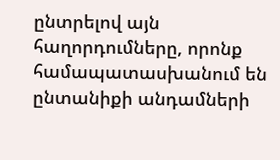ընտրելով այն հաղորդումները, որոնք համապատասխանում են ընտանիքի անդամների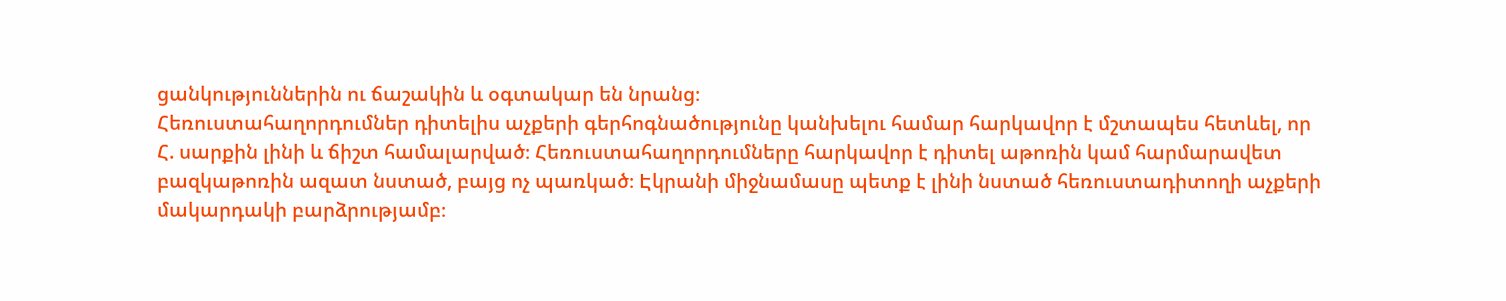ցանկություններին ու ճաշակին և օգտակար են նրանց։
Հեռուստահաղորդումներ դիտելիս աչքերի գերհոգնածությունը կանխելու համար հարկավոր է մշտապես հետևել, որ Հ. սարքին լինի և ճիշտ համալարված։ Հեռուստահաղորդումները հարկավոր է դիտել աթոռին կամ հարմարավետ բազկաթոռին ազատ նստած, բայց ոչ պառկած։ Էկրանի միջնամասը պետք է լինի նստած հեռուստադիտողի աչքերի մակարդակի բարձրությամբ։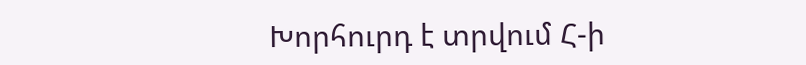Խորհուրդ է տրվում Հ-ի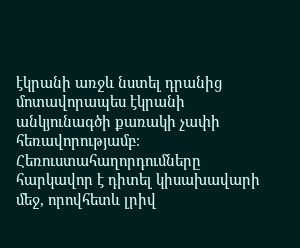էկրանի առջև նստել դրանից մոտավորապես էկրանի անկյունագծի քառակի չափի հեռավորությամբ։ Հեռուստահաղորդումները հարկավոր է դիտել կիսախավարի մեջ, որովհետև լրիվ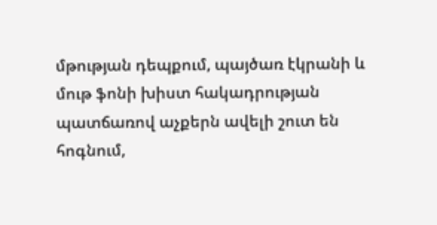մթության դեպքում, պայծառ էկրանի և մութ ֆոնի խիստ հակադրության պատճառով աչքերն ավելի շուտ են հոգնում,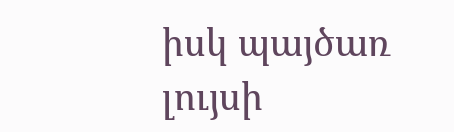իսկ պայծառ լույսի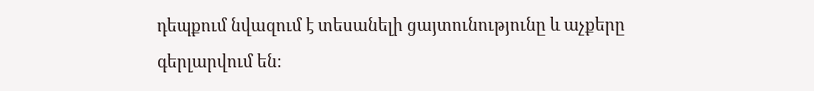դեպքում նվազում է տեսանելի ցայտունությունը և աչքերը գերլարվում են։